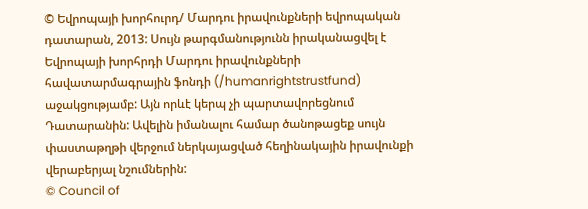© Եվրոպայի խորհուրդ/ Մարդու իրավունքների եվրոպական դատարան, 2013: Սույն թարգմանությունն իրականացվել է Եվրոպայի խորհրդի Մարդու իրավունքների հավատարմագրային ֆոնդի (/humanrightstrustfund) աջակցությամբ: Այն որևէ կերպ չի պարտավորեցնում Դատարանին: Ավելին իմանալու համար ծանոթացեք սույն փաստաթղթի վերջում ներկայացված հեղինակային իրավունքի վերաբերյալ նշումներին:
© Council of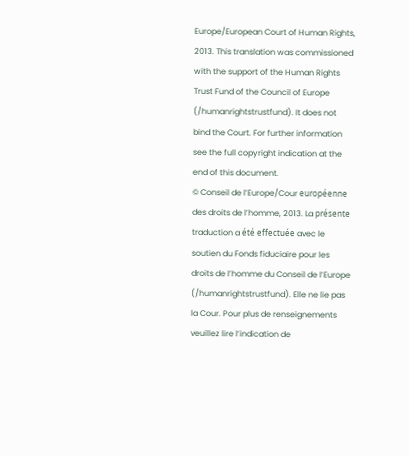Europe/European Court of Human Rights, 2013. This translation was commissioned with the support of the Human Rights Trust Fund of the Council of Europe (/humanrightstrustfund). It does not bind the Court. For further information see the full copyright indication at the end of this document.
© Conseil de l’Europe/Cour européenne des droits de l’homme, 2013. La présente traduction a été effectuée avec le soutien du Fonds fiduciaire pour les droits de l’homme du Conseil de l’Europe (/humanrightstrustfund). Elle ne lie pas la Cour. Pour plus de renseignements veuillez lire l’indication de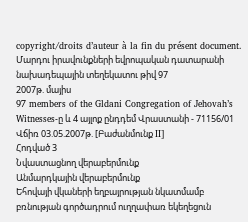copyright/droits d’auteur à la fin du présent document.
Մարդու իրավունքների եվրոպական դատարանի նախադեպային տեղեկատու թիվ 97
2007թ. մայիս
97 members of the Gldani Congregation of Jehovah’s Witnesses-ը և 4 այլոք ընդդեմ Վրաստանի - 71156/01
Վճիռ 03.05.2007թ. [Բաժանմունք II]
Հոդված 3
Նվաստացնող վերաբերմունք
Անմարդկային վերաբերմունք
Եհովայի վկաների եղբայրության նկատմամբ բռնության գործադրում ուղղափառ եկեղեցուն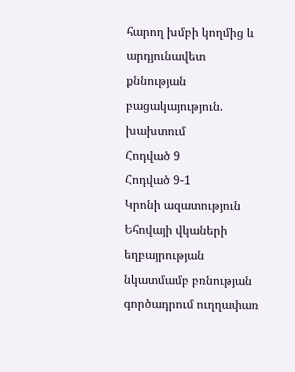հարող խմբի կողմից և արդյունավետ քննության բացակայություն. խախտում
Հոդված 9
Հոդված 9-1
Կրոնի ազատություն
Եհովայի վկաների եղբայրության նկատմամբ բռնության գործադրում ուղղափառ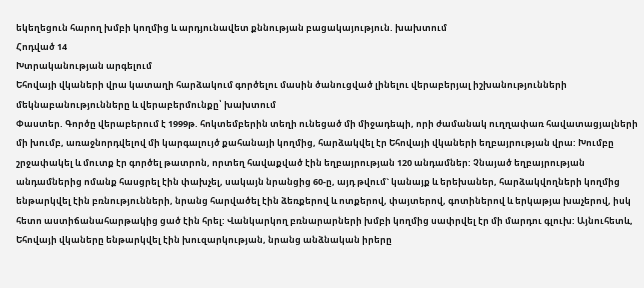եկեղեցուն հարող խմբի կողմից և արդյունավետ քննության բացակայություն. խախտում
Հոդված 14
Խտրականության արգելում
Եհովայի վկաների վրա կատաղի հարձակում գործելու մասին ծանուցված լինելու վերաբերյալ իշխանությունների մեկնաբանությունները և վերաբերմունքը՝ խախտում
Փաստեր. Գործը վերաբերում է 1999թ. հոկտեմբերին տեղի ունեցած մի միջադեպի, որի ժամանակ ուղղափառ հավատացյալների մի խումբ, առաջնորդվելով մի կարգալույծ քահանայի կողմից, հարձակվել էր Եհովայի վկաների եղբայրության վրա: Խումբը շրջափակել և մուտք էր գործել թատրոն, որտեղ հավաքված էին եղբայրության 120 անդամներ: Չնայած եղբայրության անդամներից ոմանք հասցրել էին փախչել, սակայն նրանցից 60-ը, այդ թվում` կանայք և երեխաներ, հարձակվողների կողմից ենթարկվել էին բռնությունների, նրանց հարվածել էին ձեռքերով և ոտքերով, փայտերով, գոտիներով և երկաթյա խաչերով, իսկ հետո աստիճանահարթակից ցած էին հրել: Վանկարկող բռնարարների խմբի կողմից սափրվել էր մի մարդու գլուխ: Այնուհետև, Եհովայի վկաները ենթարկվել էին խուզարկության, նրանց անձնական իրերը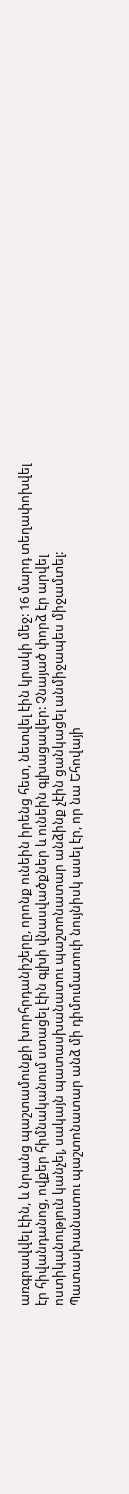առգրավվել էին, և նրանց պաշտամունքի խորհրդանիշերը, որոնք ունեին իրենց հետ, նետվել էին կրակի մեջ: 16 մարդ տեղափոխվել էր հիվանդանոց, ովքեր հիմնականում ստացել էին գլխի վնասվածքներ և ունեին գլխացավեր: Չնայած փորձ էր արվել ոստիկանություն կանչել, սակայն պատասխանատու պաշտոնատար անձինք չէին ցանկացել անմիջապես միջամտել: Պատասխանատու պաշտոնատար անձ մի դիմումատուի նույնիսկ ասել էր, որ նա Եհովայի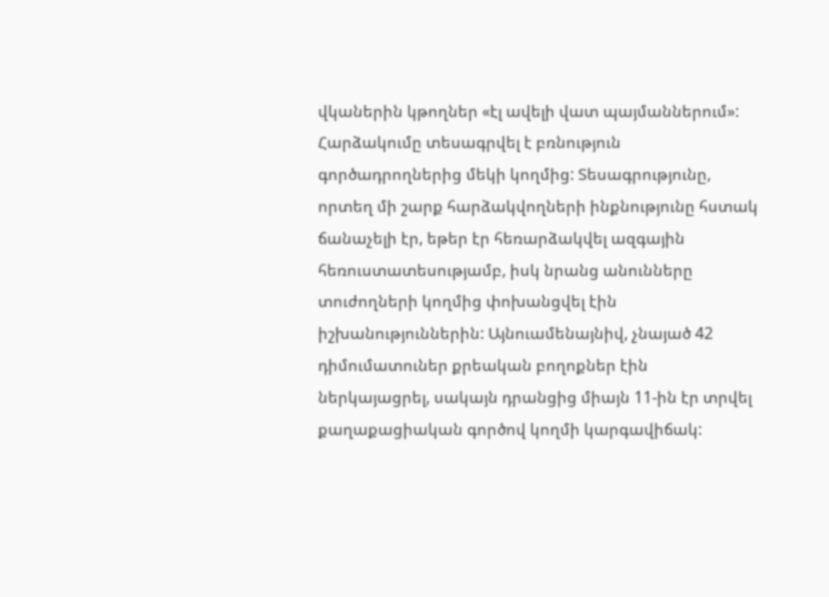վկաներին կթողներ «էլ ավելի վատ պայմաններում»: Հարձակումը տեսագրվել է բռնություն գործադրողներից մեկի կողմից: Տեսագրությունը, որտեղ մի շարք հարձակվողների ինքնությունը հստակ ճանաչելի էր, եթեր էր հեռարձակվել ազգային հեռուստատեսությամբ, իսկ նրանց անունները տուժողների կողմից փոխանցվել էին իշխանություններին: Այնուամենայնիվ, չնայած 42 դիմումատուներ քրեական բողոքներ էին ներկայացրել, սակայն դրանցից միայն 11-ին էր տրվել քաղաքացիական գործով կողմի կարգավիճակ: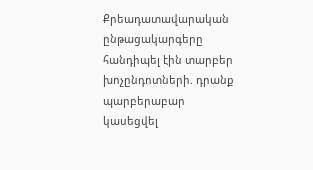Քրեադատավարական ընթացակարգերը հանդիպել էին տարբեր խոչընդոտների. դրանք պարբերաբար կասեցվել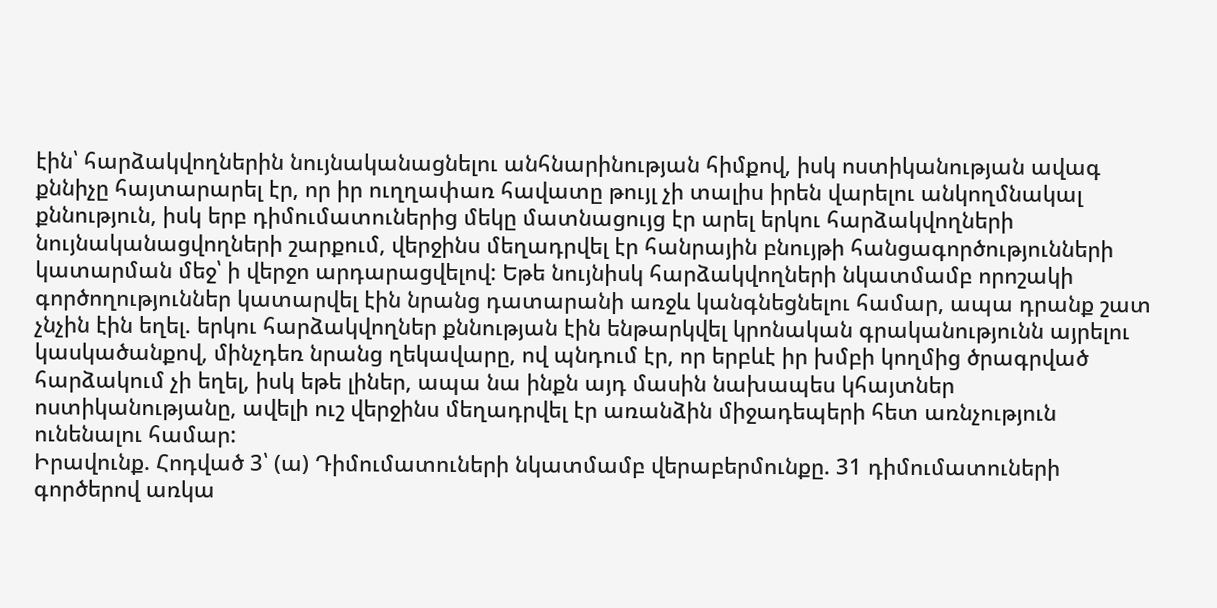էին՝ հարձակվողներին նույնականացնելու անհնարինության հիմքով, իսկ ոստիկանության ավագ քննիչը հայտարարել էր, որ իր ուղղափառ հավատը թույլ չի տալիս իրեն վարելու անկողմնակալ քննություն, իսկ երբ դիմումատուներից մեկը մատնացույց էր արել երկու հարձակվողների նույնականացվողների շարքում, վերջինս մեղադրվել էր հանրային բնույթի հանցագործությունների կատարման մեջ՝ ի վերջո արդարացվելով: Եթե նույնիսկ հարձակվողների նկատմամբ որոշակի գործողություններ կատարվել էին նրանց դատարանի առջև կանգնեցնելու համար, ապա դրանք շատ չնչին էին եղել. երկու հարձակվողներ քննության էին ենթարկվել կրոնական գրականությունն այրելու կասկածանքով, մինչդեռ նրանց ղեկավարը, ով պնդում էր, որ երբևէ իր խմբի կողմից ծրագրված հարձակում չի եղել, իսկ եթե լիներ, ապա նա ինքն այդ մասին նախապես կհայտներ ոստիկանությանը, ավելի ուշ վերջինս մեղադրվել էր առանձին միջադեպերի հետ առնչություն ունենալու համար:
Իրավունք. Հոդված 3՝ (ա) Դիմումատուների նկատմամբ վերաբերմունքը. 31 դիմումատուների գործերով առկա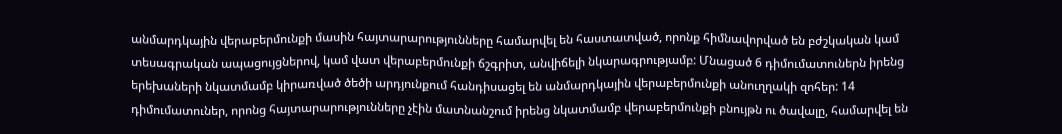անմարդկային վերաբերմունքի մասին հայտարարությունները համարվել են հաստատված, որոնք հիմնավորված են բժշկական կամ տեսագրական ապացույցներով, կամ վատ վերաբերմունքի ճշգրիտ, անվիճելի նկարագրությամբ: Մնացած 6 դիմումատուներն իրենց երեխաների նկատմամբ կիրառված ծեծի արդյունքում հանդիսացել են անմարդկային վերաբերմունքի անուղղակի զոհեր: 14 դիմումատուներ, որոնց հայտարարությունները չէին մատնանշում իրենց նկատմամբ վերաբերմունքի բնույթն ու ծավալը, համարվել են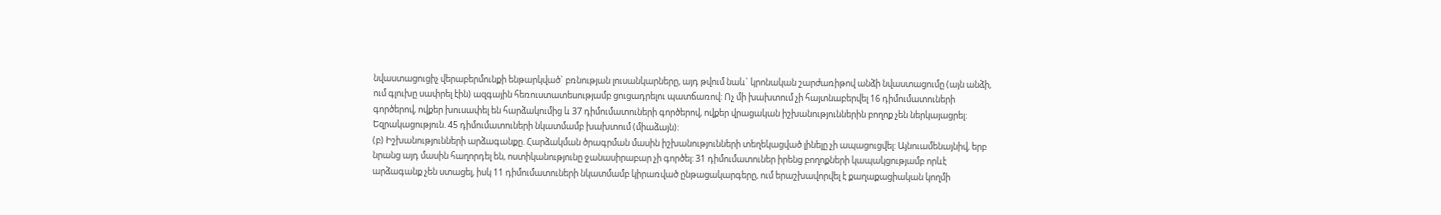նվաստացուցիչ վերաբերմունքի ենթարկված` բռնության լուսանկարները, այդ թվում նաև` կրոնական շարժառիթով անձի նվաստացումը (այն անձի, ում գլուխը սափրել էին) ազգային հեռուստատեսությամբ ցուցադրելու պատճառով: Ոչ մի խախտում չի հայտնաբերվել 16 դիմումատուների գործերով, ովքեր խուսափել են հարձակումից և 37 դիմումատուների գործերով, ովքեր վրացական իշխանություններին բողոք չեն ներկայացրել:
Եզրակացություն. 45 դիմումատուների նկատմամբ խախտում (միաձայն):
(բ) Իշխանությունների արձագանքը. Հարձակման ծրագրման մասին իշխանությունների տեղեկացված լինելը չի ապացուցվել: Այնուամենայնիվ, երբ նրանց այդ մասին հաղորդել են, ոստիկանությունը ջանասիրաբար չի գործել: 31 դիմումատուներ իրենց բողոքների կապակցությամբ որևէ արձագանք չեն ստացել, իսկ 11 դիմումատուների նկատմամբ կիրառված ընթացակարգերը, ում երաշխավորվել է քաղաքացիական կողմի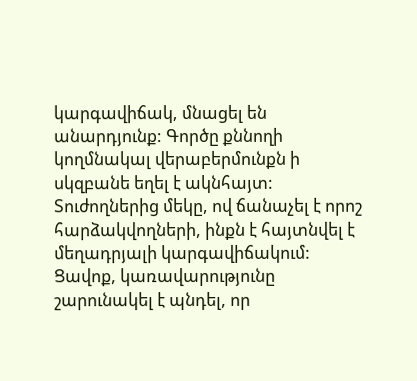կարգավիճակ, մնացել են անարդյունք: Գործը քննողի կողմնակալ վերաբերմունքն ի սկզբանե եղել է ակնհայտ: Տուժողներից մեկը, ով ճանաչել է որոշ հարձակվողների, ինքն է հայտնվել է մեղադրյալի կարգավիճակում: Ցավոք, կառավարությունը շարունակել է պնդել, որ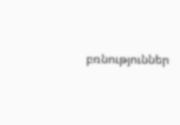բռնություններ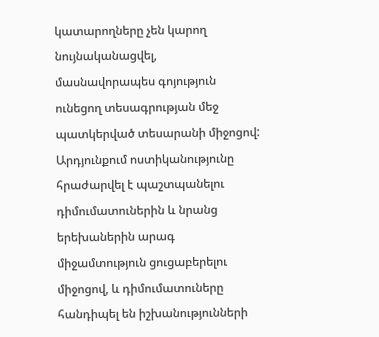կատարողները չեն կարող նույնականացվել, մասնավորապես գոյություն ունեցող տեսագրության մեջ պատկերված տեսարանի միջոցով: Արդյունքում ոստիկանությունը հրաժարվել է պաշտպանելու դիմումատուներին և նրանց երեխաներին արագ միջամտություն ցուցաբերելու միջոցով, և դիմումատուները հանդիպել են իշխանությունների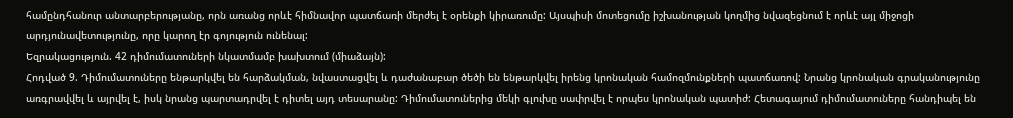համընդհանուր անտարբերությանը, որն առանց որևէ հիմնավոր պատճառի մերժել է օրենքի կիրառումը: Այսպիսի մոտեցումը իշխանության կողմից նվազեցնում է որևէ այլ միջոցի արդյունավետությունը, որը կարող էր գոյություն ունենալ:
Եզրակացություն. 42 դիմումատուների նկատմամբ խախտում (միաձայն):
Հոդված 9. Դիմումատուները ենթարկվել են հարձակման, նվաստացվել և դաժանաբար ծեծի են ենթարկվել իրենց կրոնական համոզմունքների պատճառով: Նրանց կրոնական գրականությունը առգրավվել և այրվել է, իսկ նրանց պարտադրվել է դիտել այդ տեսարանը: Դիմումատուներից մեկի գլուխը սափրվել է որպես կրոնական պատիժ: Հետագայում դիմումատուները հանդիպել են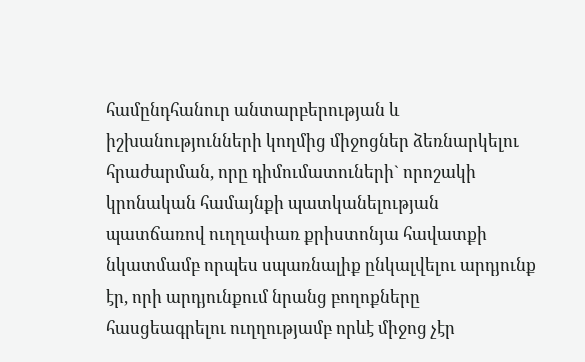համընդհանուր անտարբերության և իշխանությունների կողմից միջոցներ ձեռնարկելու հրաժարման, որը դիմումատուների` որոշակի կրոնական համայնքի պատկանելության պատճառով ուղղափառ քրիստոնյա հավատքի նկատմամբ որպես սպառնալիք ընկալվելու արդյունք էր, որի արդյունքում նրանց բողոքները հասցեագրելու ուղղությամբ որևէ միջոց չէր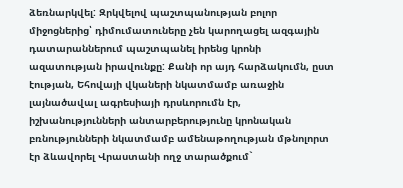ձեռնարկվել: Զրկվելով պաշտպանության բոլոր միջոցներից՝ դիմումատուները չեն կարողացել ազգային դատարաններում պաշտպանել իրենց կրոնի ազատության իրավունքը: Քանի որ այդ հարձակումն, ըստ էության, Եհովայի վկաների նկատմամբ առաջին լայնածավալ ագրեսիայի դրսևորումն էր, իշխանությունների անտարբերությունը կրոնական բռնությունների նկատմամբ ամենաթողության մթնոլորտ էր ձևավորել Վրաստանի ողջ տարածքում`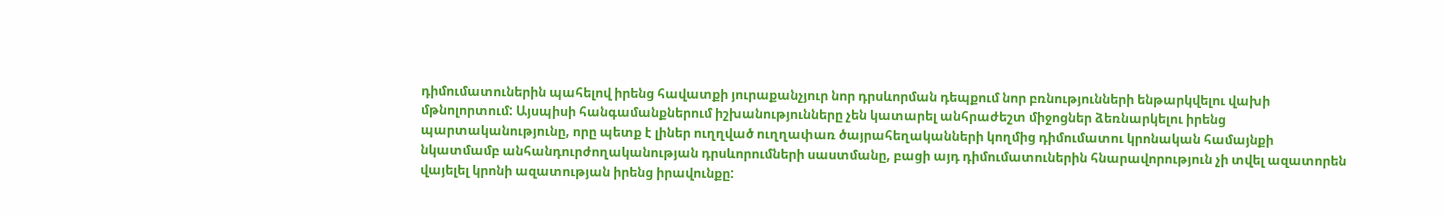դիմումատուներին պահելով իրենց հավատքի յուրաքանչյուր նոր դրսևորման դեպքում նոր բռնությունների ենթարկվելու վախի մթնոլորտում: Այսպիսի հանգամանքներում իշխանությունները չեն կատարել անհրաժեշտ միջոցներ ձեռնարկելու իրենց պարտականությունը, որը պետք է լիներ ուղղված ուղղափառ ծայրահեղականների կողմից դիմումատու կրոնական համայնքի նկատմամբ անհանդուրժողականության դրսևորումների սաստմանը, բացի այդ դիմումատուներին հնարավորություն չի տվել ազատորեն վայելել կրոնի ազատության իրենց իրավունքը: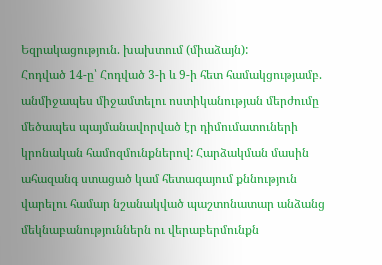Եզրակացություն. խախտում (միաձայն):
Հոդված 14-ը՝ Հոդված 3-ի և 9-ի հետ համակցությամբ. անմիջապես միջամտելու ոստիկանության մերժումը մեծապես պայմանավորված էր դիմումատուների կրոնական համոզմունքներով: Հարձակման մասին ահազանգ ստացած կամ հետագայում քննություն վարելու համար նշանակված պաշտոնատար անձանց մեկնաբանություններն ու վերաբերմունքն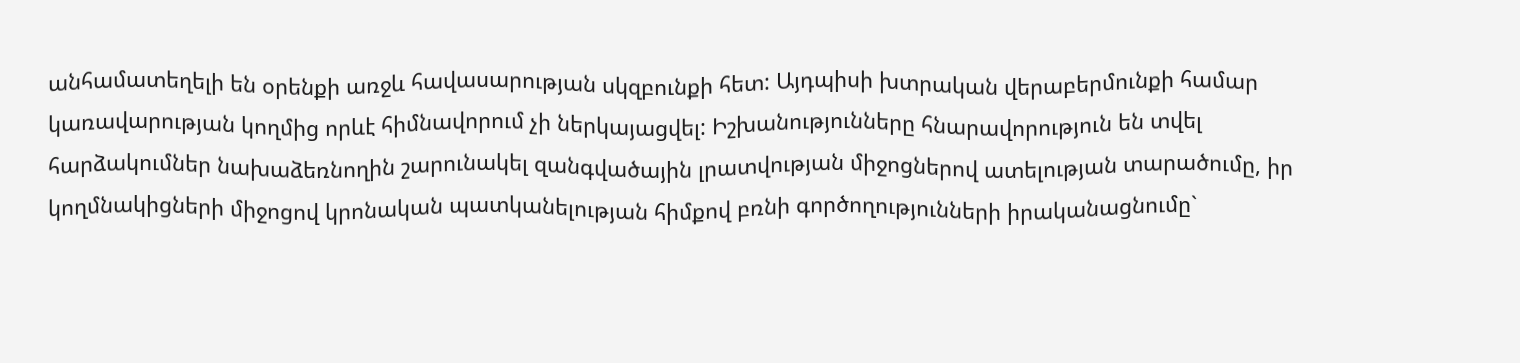անհամատեղելի են օրենքի առջև հավասարության սկզբունքի հետ: Այդպիսի խտրական վերաբերմունքի համար կառավարության կողմից որևէ հիմնավորում չի ներկայացվել: Իշխանությունները հնարավորություն են տվել հարձակումներ նախաձեռնողին շարունակել զանգվածային լրատվության միջոցներով ատելության տարածումը, իր կողմնակիցների միջոցով կրոնական պատկանելության հիմքով բռնի գործողությունների իրականացնումը`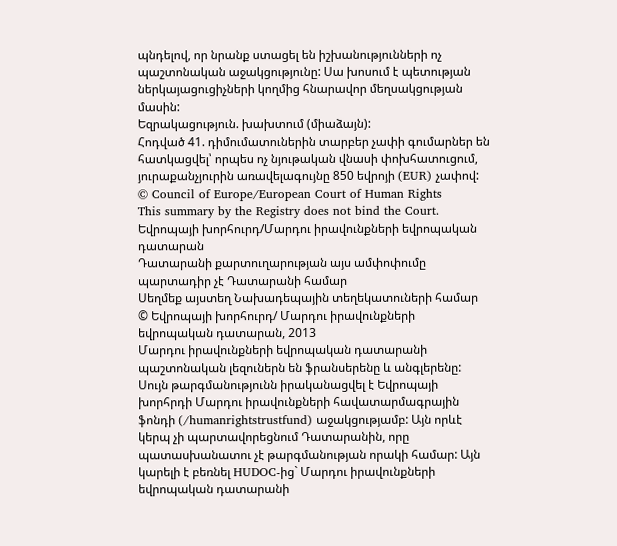պնդելով, որ նրանք ստացել են իշխանությունների ոչ պաշտոնական աջակցությունը: Սա խոսում է պետության ներկայացուցիչների կողմից հնարավոր մեղսակցության մասին:
Եզրակացություն. խախտում (միաձայն):
Հոդված 41. դիմումատուներին տարբեր չափի գումարներ են հատկացվել՝ որպես ոչ նյութական վնասի փոխհատուցում, յուրաքանչյուրին առավելագույնը 850 եվրոյի (EUR) չափով:
© Council of Europe/European Court of Human Rights
This summary by the Registry does not bind the Court.
Եվրոպայի խորհուրդ/Մարդու իրավունքների եվրոպական դատարան
Դատարանի քարտուղարության այս ամփոփումը պարտադիր չէ Դատարանի համար
Սեղմեք այստեղ Նախադեպային տեղեկատուների համար
© Եվրոպայի խորհուրդ/ Մարդու իրավունքների եվրոպական դատարան, 2013
Մարդու իրավունքների եվրոպական դատարանի պաշտոնական լեզուներն են ֆրանսերենը և անգլերենը: Սույն թարգմանությունն իրականացվել է Եվրոպայի խորհրդի Մարդու իրավունքների հավատարմագրային ֆոնդի (/humanrightstrustfund) աջակցությամբ: Այն որևէ կերպ չի պարտավորեցնում Դատարանին, որը պատասխանատու չէ թարգմանության որակի համար: Այն կարելի է բեռնել HUDOC-ից` Մարդու իրավունքների եվրոպական դատարանի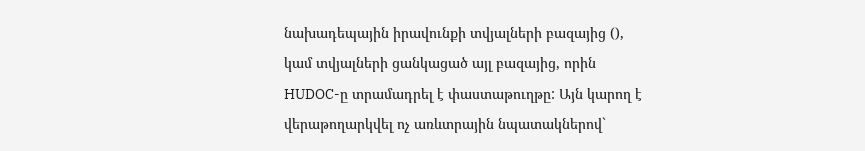նախադեպային իրավունքի տվյալների բազայից (), կամ տվյալների ցանկացած այլ բազայից, որին HUDOC-ը տրամադրել է փաստաթուղթը: Այն կարող է վերաթողարկվել ոչ առևտրային նպատակներով`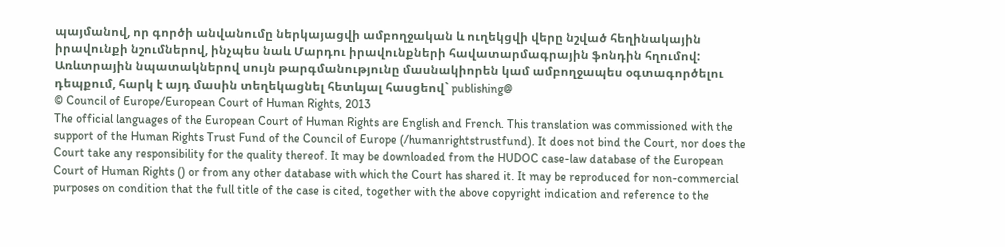պայմանով, որ գործի անվանումը ներկայացվի ամբողջական և ուղեկցվի վերը նշված հեղինակային իրավունքի նշումներով, ինչպես նաև Մարդու իրավունքների հավատարմագրային ֆոնդին հղումով: Առևտրային նպատակներով սույն թարգմանությունը մասնակիորեն կամ ամբողջապես օգտագործելու դեպքում, հարկ է այդ մասին տեղեկացնել հետևյալ հասցեով` publishing@
© Council of Europe/European Court of Human Rights, 2013
The official languages of the European Court of Human Rights are English and French. This translation was commissioned with the support of the Human Rights Trust Fund of the Council of Europe (/humanrightstrustfund). It does not bind the Court, nor does the Court take any responsibility for the quality thereof. It may be downloaded from the HUDOC case-law database of the European Court of Human Rights () or from any other database with which the Court has shared it. It may be reproduced for non-commercial purposes on condition that the full title of the case is cited, together with the above copyright indication and reference to the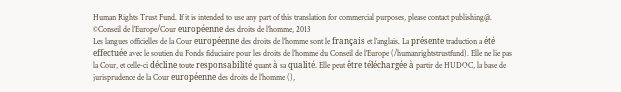Human Rights Trust Fund. If it is intended to use any part of this translation for commercial purposes, please contact publishing@.
©Conseil de l’Europe/Cour européenne des droits de l’homme, 2013
Les langues officielles de la Cour européenne des droits de l’homme sont le français et l’anglais. La présente traduction a été effectuée avec le soutien du Fonds fiduciaire pour les droits de l’homme du Conseil de l’Europe (/humanrightstrustfund). Elle ne lie pas la Cour, et celle-ci décline toute responsabilité quant à sa qualité. Elle peut être téléchargée à partir de HUDOC, la base de jurisprudence de la Cour européenne des droits de l’homme (),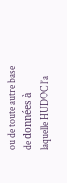ou de toute autre base de données à laquelle HUDOC l’a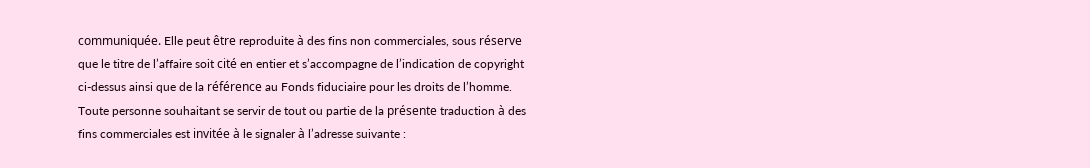communiquée. Elle peut être reproduite à des fins non commerciales, sous réserve que le titre de l’affaire soit cité en entier et s’accompagne de l’indication de copyright ci-dessus ainsi que de la référence au Fonds fiduciaire pour les droits de l’homme. Toute personne souhaitant se servir de tout ou partie de la présente traduction à des fins commerciales est invitée à le signaler à l’adresse suivante :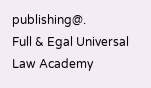publishing@.
Full & Egal Universal Law Academy